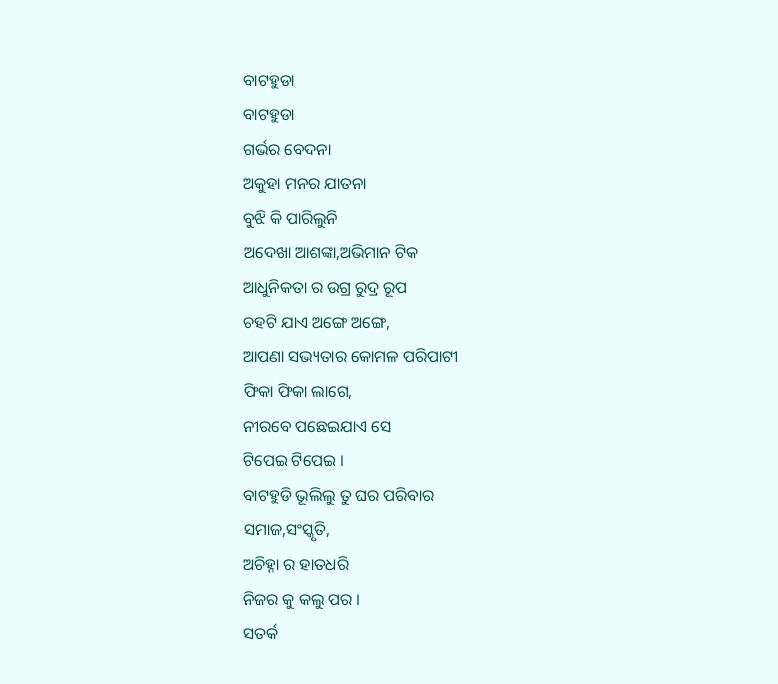ବାଟହୁଡା
ବାଟହୁଡା
ଗର୍ଭର ବେଦନା
ଅକୁହା ମନର ଯାତନା
ବୁଝି କି ପାରିଲୁନି
ଅଦେଖା ଆଶଙ୍କା,ଅଭିମାନ ଟିକ
ଆଧୁନିକତା ର ଉଗ୍ର ରୁଦ୍ର ରୂପ
ଚହଟି ଯାଏ ଅଙ୍ଗେ ଅଙ୍ଗେ,
ଆପଣା ସଭ୍ୟତାର କୋମଳ ପରିପାଟୀ
ଫିକା ଫିକା ଲାଗେ,
ନୀରବେ ପଛେଇଯାଏ ସେ
ଟିପେଇ ଟିପେଇ ।
ବାଟହୁଡି ଭୂଲିଲୁ ତୁ ଘର ପରିବାର
ସମାଜ,ସଂସ୍କୃତି,
ଅଚିହ୍ନା ର ହାତଧରି
ନିଜର କୁ କଲୁ ପର ।
ସତର୍କ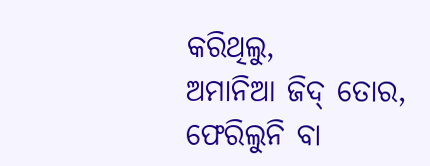କରିଥିଲୁ,
ଅମାନିଆ ଜିଦ୍ ତୋର,
ଫେରିଲୁନି ବା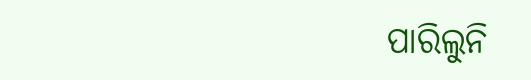ପାରିଲୁନି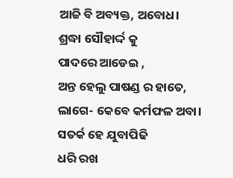ଆଜି ବି ଅବ୍ୟକ୍ତ, ଅବୋଧ।
ଶ୍ରଦ୍ଧା ସୌହାର୍ଦ୍ଦ କୁ
ପାଦରେ ଆଡେଇ ,
ଅନ୍ତ ହେଲୁ ପାଷଣ୍ଡ ର ହାତେ,
ଲାଗେ- କେବେ କର୍ମଫଳ ଅବା।
ସତର୍କ ହେ ଯୁବାପିଢି
ଧରି ରଖ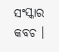ସଂସ୍କାର କବଚ ।